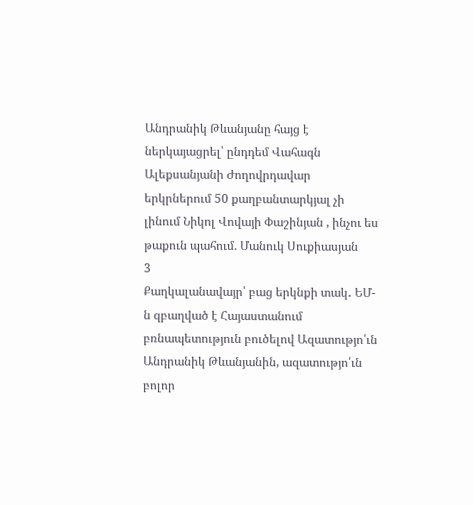Անդրանիկ Թևանյանը հայց է ներկայացրել՝ ընդդեմ Վահագն Ալեքսանյանի Ժողովրդավար երկրներում 50 քաղբանտարկյալ չի լինում Նիկոլ Վովայի Փաշինյան , ինչու ես թաքուն պահում. Մանուկ Սուքիասյան
3
Քաղկալանավայր՝ բաց երկնքի տակ․ ԵՄ-ն զբաղված է Հայաստանում բռնապետություն բուծելով Ազատությո՛ւն Անդրանիկ Թևանյանին, ազատությո՛ւն բոլոր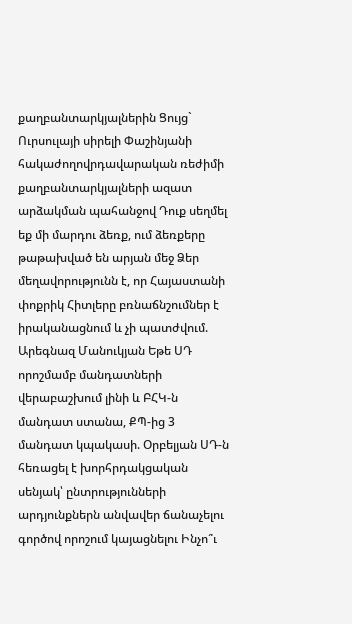քաղբանտարկյալներին Ցույց` Ուրսուլայի սիրելի Փաշինյանի հակաժողովրդավարական ռեժիմի քաղբանտարկյալների ազատ արձակման պահանջով Դուք սեղմել եք մի մարդու ձեռք, ում ձեռքերը թաթախված են արյան մեջ Ձեր մեղավորությունն է, որ Հայաստանի փոքրիկ Հիտլերը բռնաճնշումներ է իրականացնում և չի պատժվում. Արեգնազ Մանուկյան Եթե ՍԴ որոշմամբ մանդատների վերաբաշխում լինի և ԲՀԿ-ն մանդատ ստանա, ՔՊ-ից 3 մանդատ կպակասի. Օրբելյան ՍԴ-ն հեռացել է խորհրդակցական սենյակ՝ ընտրությունների արդյունքներն անվավեր ճանաչելու գործով որոշում կայացնելու Ինչո՞ւ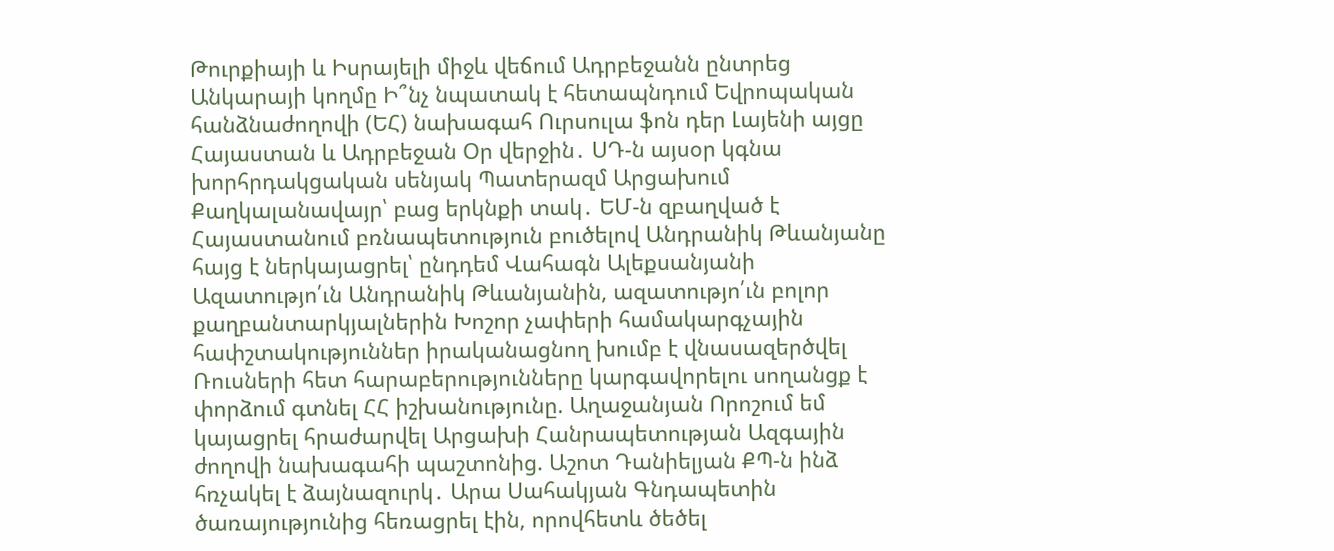Թուրքիայի և Իսրայելի միջև վեճում Ադրբեջանն ընտրեց Անկարայի կողմը Ի՞նչ նպատակ է հետապնդում Եվրոպական հանձնաժողովի (ԵՀ) նախագահ Ուրսուլա ֆոն դեր Լայենի այցը Հայաստան և Ադրբեջան Օր վերջին․ ՍԴ-ն այսօր կգնա խորհրդակցական սենյակ Պատերազմ Արցախում
Քաղկալանավայր՝ բաց երկնքի տակ․ ԵՄ-ն զբաղված է Հայաստանում բռնապետություն բուծելով Անդրանիկ Թևանյանը հայց է ներկայացրել՝ ընդդեմ Վահագն Ալեքսանյանի Ազատությո՛ւն Անդրանիկ Թևանյանին, ազատությո՛ւն բոլոր քաղբանտարկյալներին Խոշոր չափերի համակարգչային հափշտակություններ իրականացնող խումբ է վնասազերծվել Ռուսների հետ հարաբերությունները կարգավորելու սողանցք է փորձում գտնել ՀՀ իշխանությունը. Աղաջանյան Որոշում եմ կայացրել հրաժարվել Արցախի Հանրապետության Ազգային ժողովի նախագահի պաշտոնից. Աշոտ Դանիելյան ՔՊ-ն ինձ հռչակել է ձայնազուրկ․ Արա Սահակյան Գնդապետին ծառայությունից հեռացրել էին, որովհետև ծեծել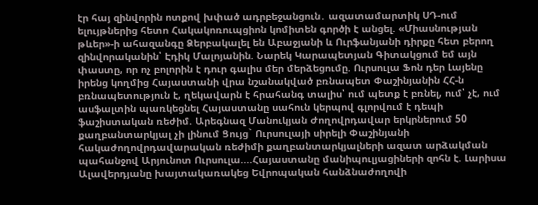էր հայ զինվորին ոտքով խփած ադրբեջանցուն․ ազատամարտիկ ՍԴ-ում ելույթներից հետո Հակակոռուպցիոն կոմիտեն գործի է անցել. «Միասնության թևեր»-ի ահազանգը Ձերբակալել են Աբաջյանի և Ուրֆանյանի դիրքը հետ բերող զինվորականին՝ Էդիկ Մալոյանին. Նարեկ Կարապետյան Գիտակցում եմ այն փաստը, որ ոչ բոլորին է դուր գալիս մեր մերձեցումը. Ուրսուլա Ֆոն դեր Լայենը իրենց կողմից Հայաստանի վրա նշանակված բռնապետ Փաշինյանին ՀՀ-ն բռնապետություն է, ղեկավարն է հրահանգ տալիս՝ ում պետք է բռնել, ում՝ չէ, ում ասֆալտին պառկեցնել Հայաստանը սահուն կերպով գլորվում է դեպի ֆաշիստական ռեժիմ. Արեգնազ Մանուկյան Ժողովրդավար երկրներում 50 քաղբանտարկյալ չի լինում Ցույց` Ուրսուլայի սիրելի Փաշինյանի հակաժողովրդավարական ռեժիմի քաղբանտարկյալների ազատ արձակման պահանջով Արյունոտ Ուրսուլա....Հայաստանը մանիպուլյացիների զոհն է. Լարիսա Ալավերդյանը խայտակառակեց Եվրոպական հանձնաժողովի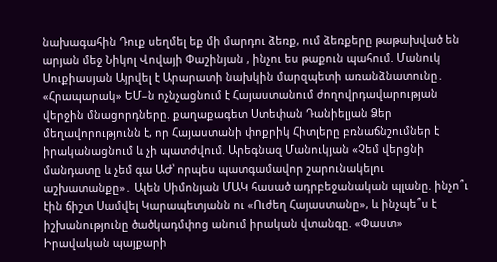նախագահին Դուք սեղմել եք մի մարդու ձեռք, ում ձեռքերը թաթախված են արյան մեջ Նիկոլ Վովայի Փաշինյան , ինչու ես թաքուն պահում. Մանուկ Սուքիասյան Այրվել է Արարատի նախկին մարզպետի առանձնատունը․ «Հրապարակ» ԵՄ–ն ոչնչացնում է Հայաստանում ժողովրդավարության վերջին մնացորդները. քաղաքագետ Ստեփան Դանիելյան Ձեր մեղավորությունն է, որ Հայաստանի փոքրիկ Հիտլերը բռնաճնշումներ է իրականացնում և չի պատժվում. Արեգնազ Մանուկյան «Չեմ վերցնի մանդատը և չեմ գա ԱԺ՝ որպես պատգամավոր շարունակելու աշխատանքը»․ Ալեն Սիմոնյան ՄԱԿ հասած ադրբեջանական պլանը. ինչո՞ւ էին ճիշտ Սամվել Կարապետյանն ու «Ուժեղ Հայաստանը», և ինչպե՞ս է իշխանությունը ծածկադմփոց անում իրական վտանգը. «Փաստ» Իրավական պայքարի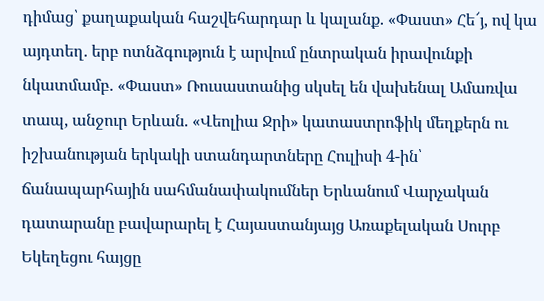դիմաց՝ քաղաքական հաշվեհարդար և կալանք. «Փաստ» Հե՜յ, ով կա այդտեղ. երբ ոտնձգություն է արվում ընտրական իրավունքի նկատմամբ. «Փաստ» Ռուսաստանից սկսել են վախենալ Ամառվա տապ, անջուր Երևան. «Վեոլիա Ջրի» կատաստրոֆիկ մեղքերն ու իշխանության երկակի ստանդարտները Հուլիսի 4-ին՝ ճանապարհային սահմանափակումներ Երևանում Վարչական դատարանը բավարարել է Հայաստանյայց Առաքելական Սուրբ Եկեղեցու հայցը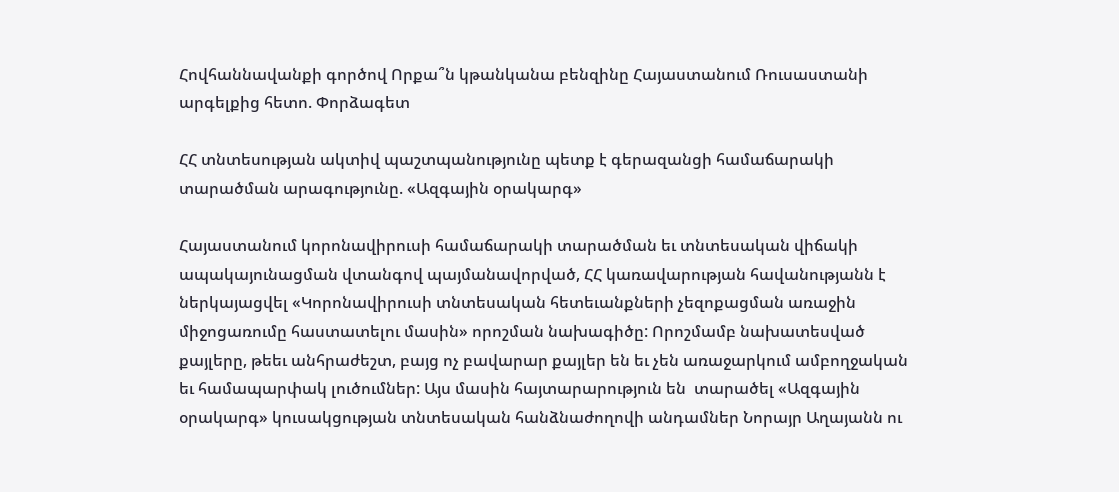Հովհաննավանքի գործով Որքա՞ն կթանկանա բենզինը Հայաստանում Ռուսաստանի արգելքից հետո. Փորձագետ

ՀՀ տնտեսության ակտիվ պաշտպանությունը պետք է գերազանցի համաճարակի տարածման արագությունը. «Ազգային օրակարգ»

Հայաստանում կորոնավիրուսի համաճարակի տարածման եւ տնտեսական վիճակի ապակայունացման վտանգով պայմանավորված, ՀՀ կառավարության հավանությանն է ներկայացվել «Կորոնավիրուսի տնտեսական հետեւանքների չեզոքացման առաջին միջոցառումը հաստատելու մասին» որոշման նախագիծը: Որոշմամբ նախատեսված քայլերը, թեեւ անհրաժեշտ, բայց ոչ բավարար քայլեր են եւ չեն առաջարկում ամբողջական եւ համապարփակ լուծումներ: Այս մասին հայտարարություն են  տարածել «Ազգային օրակարգ» կուսակցության տնտեսական հանձնաժողովի անդամներ Նորայր Աղայանն ու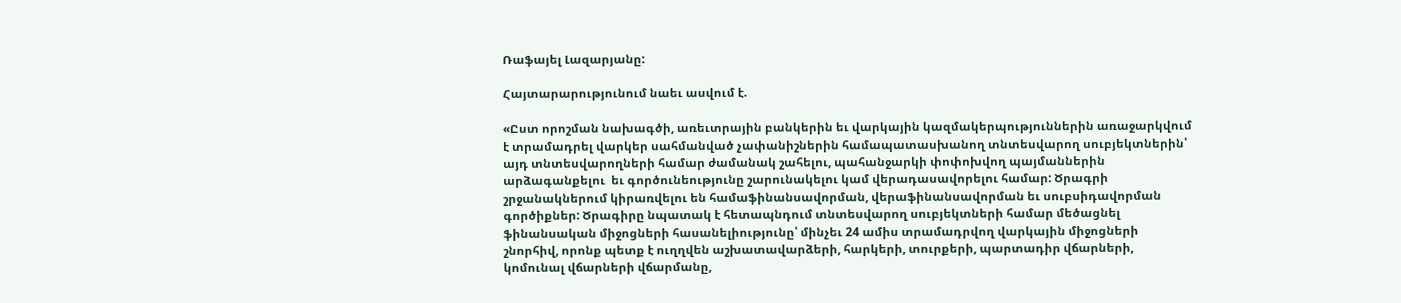Ռաֆայել Լազարյանը:

Հայտարարությունում նաեւ ասվում է.

«Ըստ որոշման նախագծի, առեւտրային բանկերին եւ վարկային կազմակերպություններին առաջարկվում է տրամադրել վարկեր սահմանված չափանիշներին համապատասխանող տնտեսվարող սուբյեկտներին՝ այդ տնտեսվարողների համար ժամանակ շահելու, պահանջարկի փոփոխվող պայմաններին արձագանքելու  եւ գործունեությունը շարունակելու կամ վերադասավորելու համար: Ծրագրի շրջանակներում կիրառվելու են համաֆինանսավորման, վերաֆինանսավորման եւ սուբսիդավորման գործիքներ: Ծրագիրը նպատակ է հետապնդում տնտեսվարող սուբյեկտների համար մեծացնել ֆինանսական միջոցների հասանելիությունը՝ մինչեւ 24 ամիս տրամադրվող վարկային միջոցների շնորհիվ, որոնք պետք է ուղղվեն աշխատավարձերի, հարկերի, տուրքերի, պարտադիր վճարների, կոմունալ վճարների վճարմանը,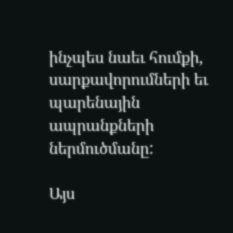ինչպես նաեւ հումքի, սարքավորումների եւ պարենային ապրանքների ներմուծմանը:

Այս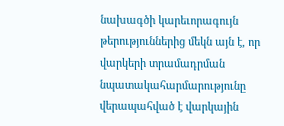նախագծի կարեւորագույն թերություններից մեկն այն է, որ վարկերի տրամադրման նպատակահարմարությունը վերապահված է վարկային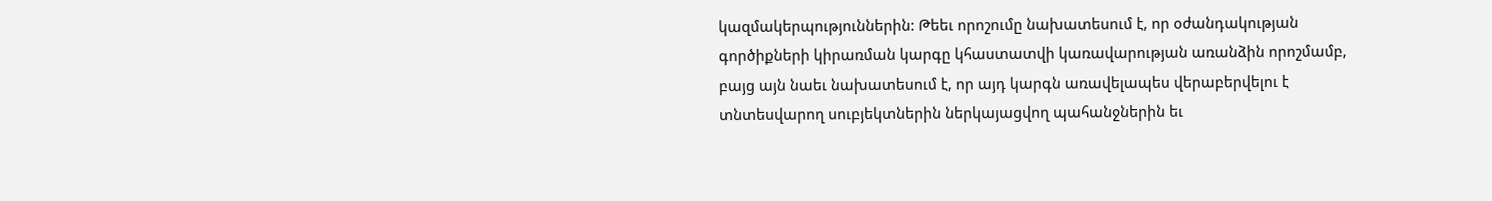կազմակերպություններին: Թեեւ որոշումը նախատեսում է, որ օժանդակության գործիքների կիրառման կարգը կհաստատվի կառավարության առանձին որոշմամբ, բայց այն նաեւ նախատեսում է, որ այդ կարգն առավելապես վերաբերվելու է տնտեսվարող սուբյեկտներին ներկայացվող պահանջներին եւ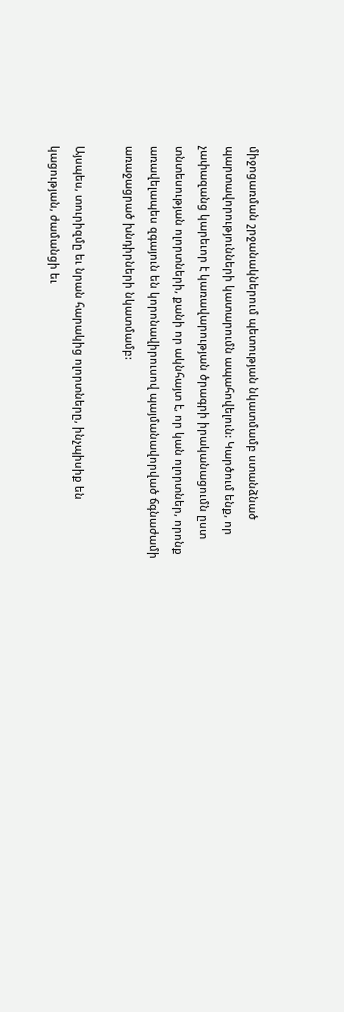միջոցառման շրջանակներում պետության նկատմամբ ստանձնած պարտավորությունների կատարումն ապահովելուն: Կարծում ենք, որ չափազանց կարեւոր է կառավարության ծրագրի իրականացումն ըստ տնտեսության ոլորտների, քանի որ ակնհայտ է, որ կան ոլորտներ, որոնք առավելապես զգայուն են կորոնավիրուսով պայմանավորված ճգնաժամի առաջացրած խնդիրների նկատմամբ:

Այսպես, տուրիզմը եւ նրան հարակից ոլորտները, ինչպիսիք են կացության, ժամանցի եւ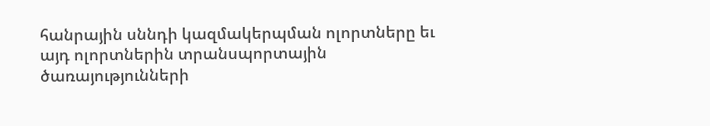հանրային սննդի կազմակերպման ոլորտները եւ այդ ոլորտներին տրանսպորտային ծառայությունների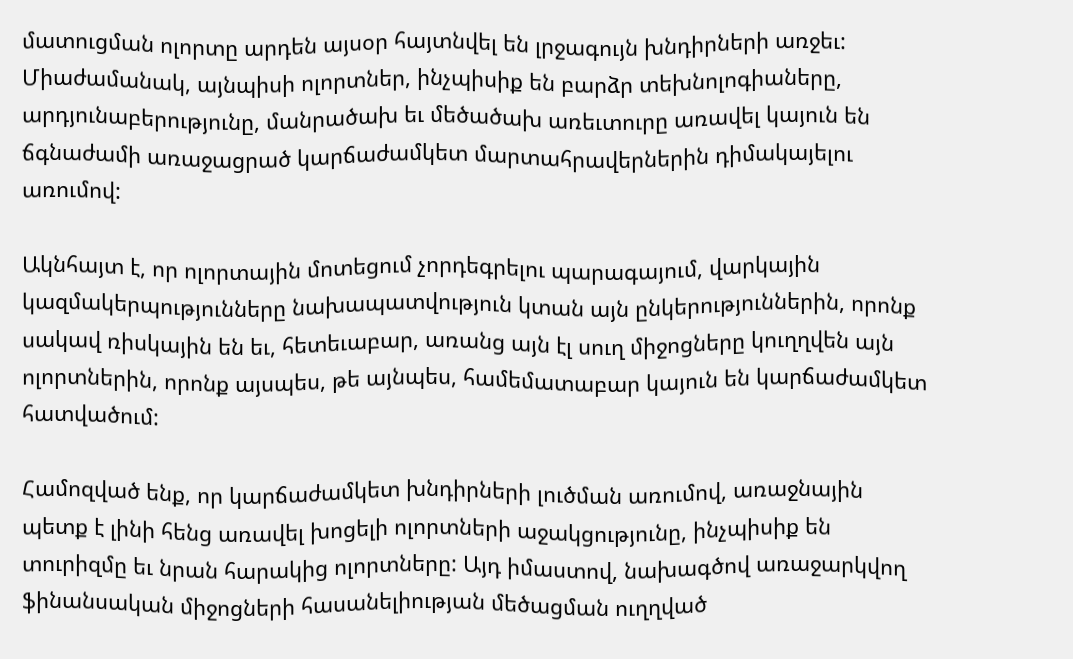մատուցման ոլորտը արդեն այսօր հայտնվել են լրջագույն խնդիրների առջեւ: Միաժամանակ, այնպիսի ոլորտներ, ինչպիսիք են բարձր տեխնոլոգիաները, արդյունաբերությունը, մանրածախ եւ մեծածախ առեւտուրը առավել կայուն են ճգնաժամի առաջացրած կարճաժամկետ մարտահրավերներին դիմակայելու առումով:

Ակնհայտ է, որ ոլորտային մոտեցում չորդեգրելու պարագայում, վարկային կազմակերպությունները նախապատվություն կտան այն ընկերություններին, որոնք սակավ ռիսկային են եւ, հետեւաբար, առանց այն էլ սուղ միջոցները կուղղվեն այն ոլորտներին, որոնք այսպես, թե այնպես, համեմատաբար կայուն են կարճաժամկետ հատվածում:

Համոզված ենք, որ կարճաժամկետ խնդիրների լուծման առումով, առաջնային պետք է լինի հենց առավել խոցելի ոլորտների աջակցությունը, ինչպիսիք են տուրիզմը եւ նրան հարակից ոլորտները: Այդ իմաստով, նախագծով առաջարկվող ֆինանսական միջոցների հասանելիության մեծացման ուղղված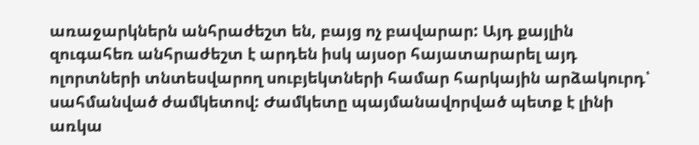առաջարկներն անհրաժեշտ են, բայց ոչ բավարար: Այդ քայլին զուգահեռ անհրաժեշտ է արդեն իսկ այսօր հայատարարել այդ ոլորտների տնտեսվարող սուբյեկտների համար հարկային արձակուրդ՝ սահմանված ժամկետով: Ժամկետը պայմանավորված պետք է լինի առկա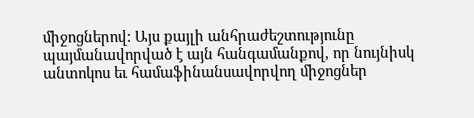միջոցներով: Այս քայլի անհրաժեշտությունը պայմանավորված է այն հանգամանքով, որ նույնիսկ անտոկոս եւ համաֆինանսավորվող միջոցներ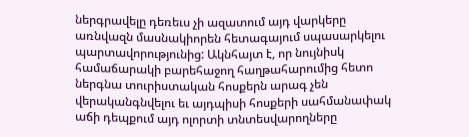ներգրավելը դեռեւս չի ազատում այդ վարկերը առնվազն մասնակիորեն հետագայում սպասարկելու պարտավորությունից: Ակնհայտ է, որ նույնիսկ համաճարակի բարեհաջող հաղթահարումից հետո ներգնա տուրիստական հոսքերն արագ չեն վերականգնվելու եւ այդպիսի հոսքերի սահմանափակ աճի դեպքում այդ ոլորտի տնտեսվարողները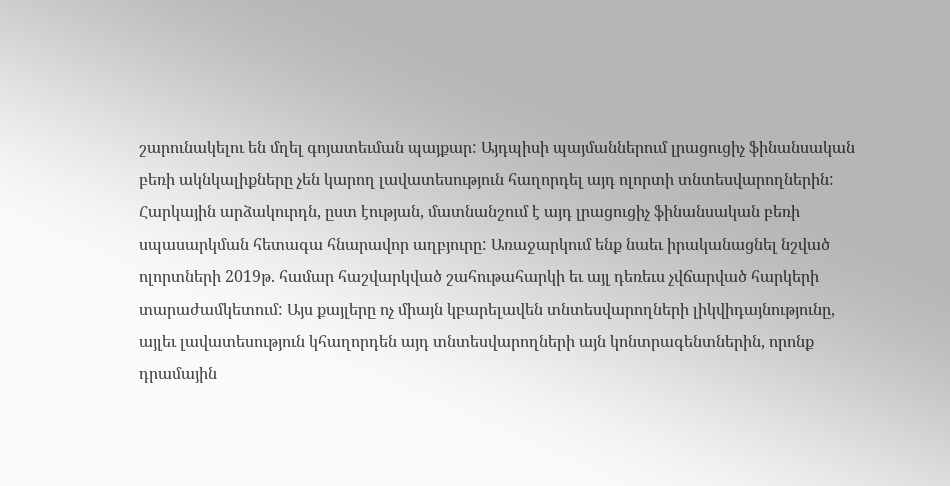շարունակելու են մղել գոյատեւման պայքար: Այդպիսի պայմաններում լրացուցիչ ֆինանսական բեռի ակնկալիքները չեն կարող լավատեսություն հաղորդել այդ ոլորտի տնտեսվարողներին: Հարկային արձակուրդն, ըստ էության, մատնանշում է այդ լրացուցիչ ֆինանսական բեռի սպասարկման հետագա հնարավոր աղբյուրը: Առաջարկում ենք նաեւ իրականացնել նշված ոլորտների 2019թ. համար հաշվարկված շահութահարկի եւ այլ դեռեւս չվճարված հարկերի տարաժամկետում: Այս քայլերը ոչ միայն կբարելավեն տնտեսվարողների լիկվիդայնությունը, այլեւ լավատեսություն կհաղորդեն այդ տնտեսվարողների այն կոնտրագենտներին, որոնք դրամային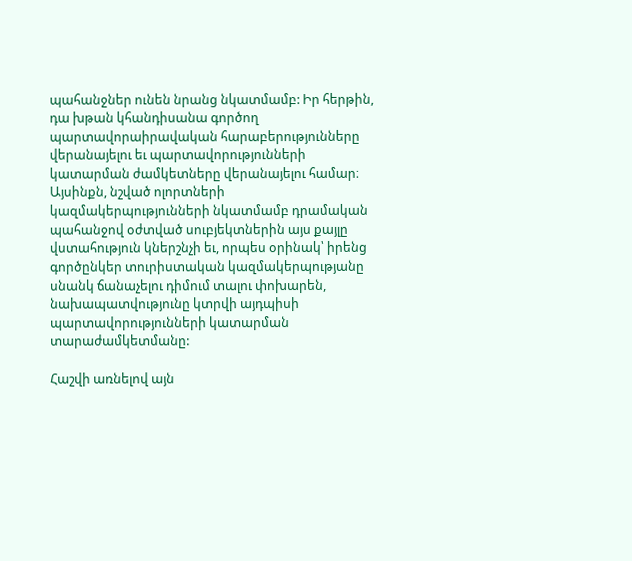պահանջներ ունեն նրանց նկատմամբ: Իր հերթին, դա խթան կհանդիսանա գործող պարտավորաիրավական հարաբերությունները վերանայելու եւ պարտավորությունների կատարման ժամկետները վերանայելու համար։ Այսինքն, նշված ոլորտների կազմակերպությունների նկատմամբ դրամական պահանջով օժտված սուբյեկտներին այս քայլը վստահություն կներշնչի եւ, որպես օրինակ՝ իրենց գործընկեր տուրիստական կազմակերպությանը սնանկ ճանաչելու դիմում տալու փոխարեն,  նախապատվությունը կտրվի այդպիսի պարտավորությունների կատարման տարաժամկետմանը:

Հաշվի առնելով այն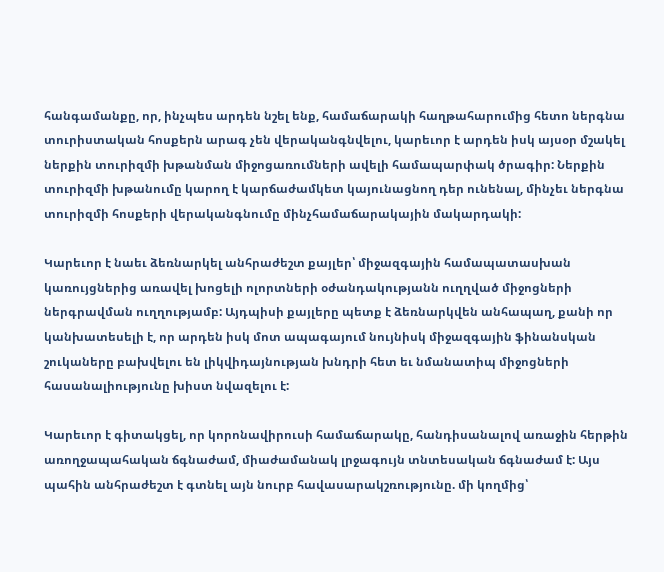հանգամանքը, որ, ինչպես արդեն նշել ենք, համաճարակի հաղթահարումից հետո ներգնա տուրիստական հոսքերն արագ չեն վերականգնվելու, կարեւոր է արդեն իսկ այսօր մշակել ներքին տուրիզմի խթանման միջոցառումների ավելի համապարփակ ծրագիր: Ներքին տուրիզմի խթանումը կարող է կարճաժամկետ կայունացնող դեր ունենալ, մինչեւ ներգնա տուրիզմի հոսքերի վերականգնումը մինչհամաճարակային մակարդակի:

Կարեւոր է նաեւ ձեռնարկել անհրաժեշտ քայլեր՝ միջազգային համապատասխան կառույցներից առավել խոցելի ոլորտների օժանդակությանն ուղղված միջոցների ներգրավման ուղղությամբ: Այդպիսի քայլերը պետք է ձեռնարկվեն անհապաղ, քանի որ կանխատեսելի է, որ արդեն իսկ մոտ ապագայում նույնիսկ միջազգային ֆինանսկան շուկաները բախվելու են լիկվիդայնության խնդրի հետ եւ նմանատիպ միջոցների հասանալիությունը խիստ նվազելու է:

Կարեւոր է գիտակցել, որ կորոնավիրուսի համաճարակը, հանդիսանալով առաջին հերթին առողջապահական ճգնաժամ, միաժամանակ լրջագույն տնտեսական ճգնաժամ է: Այս պահին անհրաժեշտ է գտնել այն նուրբ հավասարակշռությունը. մի կողմից՝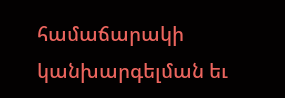համաճարակի կանխարգելման եւ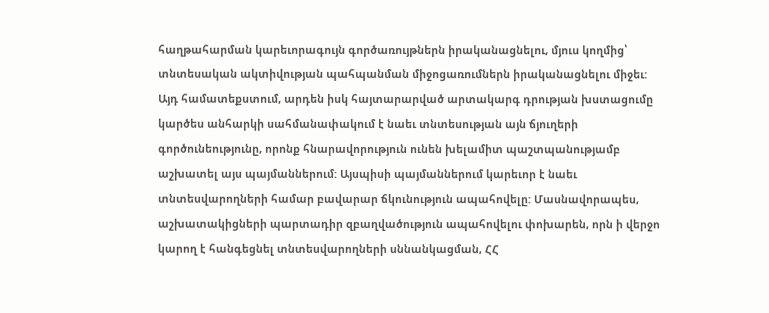հաղթահարման կարեւորագույն գործառույթներն իրականացնելու, մյուս կողմից՝ տնտեսական ակտիվության պահպանման միջոցառումներն իրականացնելու միջեւ: Այդ համատեքստում, արդեն իսկ հայտարարված արտակարգ դրության խստացումը կարծես անհարկի սահմանափակում է նաեւ տնտեսության այն ճյուղերի գործունեությունը, որոնք հնարավորություն ունեն խելամիտ պաշտպանությամբ աշխատել այս պայմաններում: Այսպիսի պայմաններում կարեւոր է նաեւ տնտեսվարողների համար բավարար ճկունություն ապահովելը: Մասնավորապես, աշխատակիցների պարտադիր զբաղվածություն ապահովելու փոխարեն, որն ի վերջո կարող է հանգեցնել տնտեսվարողների սննանկացման, ՀՀ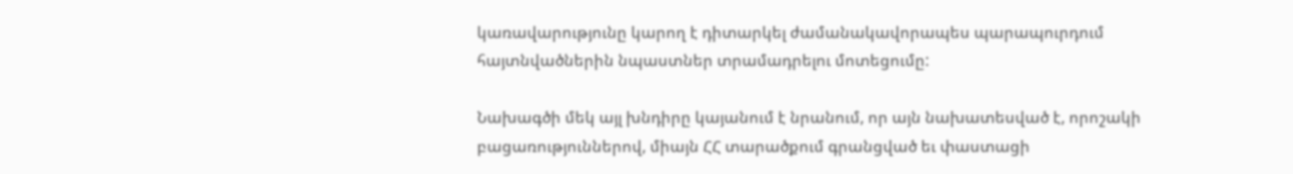կառավարությունը կարող է դիտարկել ժամանակավորապես պարապուրդում հայտնվածներին նպաստներ տրամադրելու մոտեցումը:

Նախագծի մեկ այլ խնդիրը կայանում է նրանում, որ այն նախատեսված է, որոշակի բացառություններով, միայն ՀՀ տարածքում գրանցված եւ փաստացի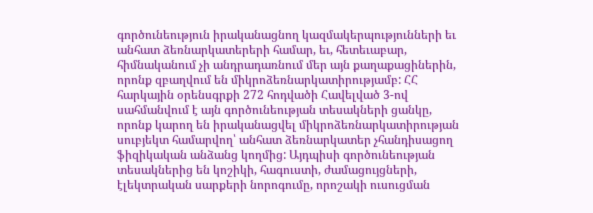գործունեություն իրականացնող կազմակերպությունների եւ անհատ ձեռնարկատերերի համար, եւ, հետեւաբար, հիմնականում չի անդրադառնում մեր այն քաղաքացիներին, որոնք զբաղվում են միկրոձեռնարկատիրությամբ: ՀՀ հարկային օրենսգրքի 272 հոդվածի Հավելված 3-ով սահմանվում է այն գործունեության տեսակների ցանկը, որոնք կարող են իրականացվել միկրոձեռնարկատիրության սուբյեկտ համարվող՝ անհատ ձեռնարկատեր չհանդիսացող ֆիզիկական անձանց կողմից: Այդպիսի գործունեության տեսակներից են կոշիկի, հագուստի, ժամացույցների, էլեկտրական սարքերի նորոգումը, որոշակի ուսուցման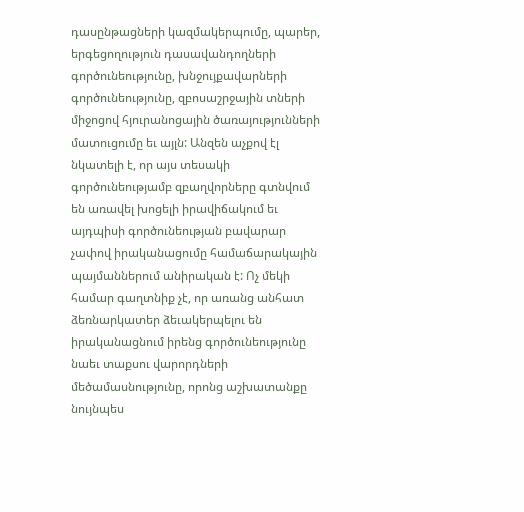դասընթացների կազմակերպումը, պարեր, երգեցողություն դասավանդողների գործունեությունը, խնջույքավարների գործունեությունը, զբոսաշրջային տների միջոցով հյուրանոցային ծառայությունների մատուցումը եւ այլն: Անզեն աչքով էլ նկատելի է, որ այս տեսակի գործունեությամբ զբաղվորները գտնվում են առավել խոցելի իրավիճակում եւ այդպիսի գործունեության բավարար չափով իրականացումը համաճարակային պայմաններում անիրական է: Ոչ մեկի համար գաղտնիք չէ, որ առանց անհատ ձեռնարկատեր ձեւակերպելու են իրականացնում իրենց գործունեությունը նաեւ տաքսու վարորդների մեծամասնությունը, որոնց աշխատանքը նույնպես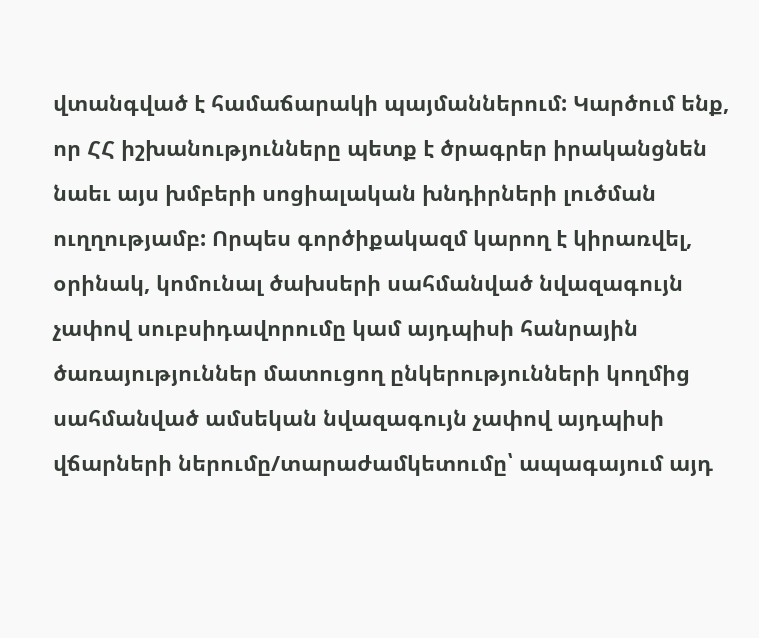վտանգված է համաճարակի պայմաններում: Կարծում ենք, որ ՀՀ իշխանությունները պետք է ծրագրեր իրականցնեն նաեւ այս խմբերի սոցիալական խնդիրների լուծման ուղղությամբ: Որպես գործիքակազմ կարող է կիրառվել, օրինակ, կոմունալ ծախսերի սահմանված նվազագույն չափով սուբսիդավորումը կամ այդպիսի հանրային ծառայություններ մատուցող ընկերությունների կողմից սահմանված ամսեկան նվազագույն չափով այդպիսի վճարների ներումը/տարաժամկետումը՝ ապագայում այդ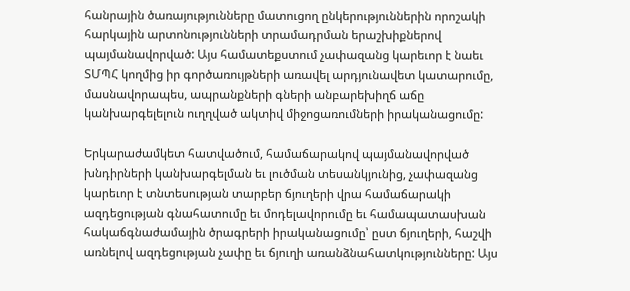հանրային ծառայությունները մատուցող ընկերություններին որոշակի հարկային արտոնությունների տրամադրման երաշխիքներով պայմանավորված: Այս համատեքստում չափազանց կարեւոր է նաեւ ՏՄՊՀ կողմից իր գործառույթների առավել արդյունավետ կատարումը, մասնավորապես, ապրանքների գների անբարեխիղճ աճը կանխարգելելուն ուղղված ակտիվ միջոցառումների իրականացումը:

Երկարաժամկետ հատվածում, համաճարակով պայմանավորված խնդիրների կանխարգելման եւ լուծման տեսանկյունից, չափազանց կարեւոր է տնտեսության տարբեր ճյուղերի վրա համաճարակի ազդեցության գնահատումը եւ մոդելավորումը եւ համապատասխան հակաճգնաժամային ծրագրերի իրականացումը՝ ըստ ճյուղերի, հաշվի առնելով ազդեցության չափը եւ ճյուղի առանձնահատկությունները: Այս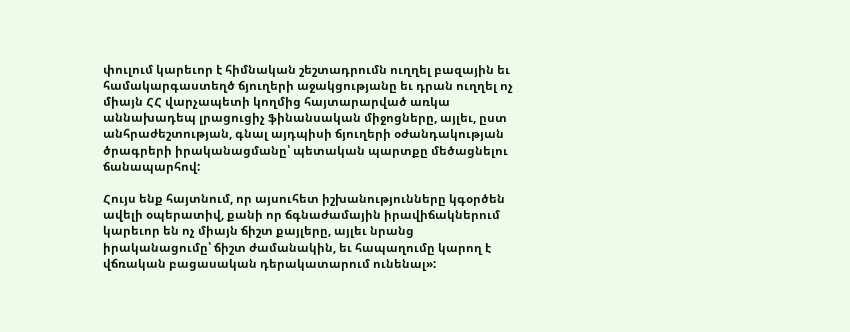փուլում կարեւոր է հիմնական շեշտադրումն ուղղել բազային եւ համակարգաստեղծ ճյուղերի աջակցությանը եւ դրան ուղղել ոչ միայն ՀՀ վարչապետի կողմից հայտարարված առկա աննախադեպ լրացուցիչ ֆինանսական միջոցները, այլեւ, ըստ անհրաժեշտության, գնալ այդպիսի ճյուղերի օժանդակության ծրագրերի իրականացմանը՝ պետական պարտքը մեծացնելու ճանապարհով:

Հույս ենք հայտնում, որ այսուհետ իշխանությունները կգօրծեն ավելի օպերատիվ, քանի որ ճգնաժամային իրավիճակներում կարեւոր են ոչ միայն ճիշտ քայլերը, այլեւ նրանց իրականացումը՝ ճիշտ ժամանակին, եւ հապաղումը կարող է վճռական բացասական դերակատարում ունենալ»: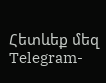Հետևեք մեզ Telegram-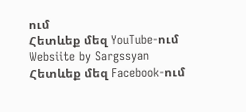ում
Հետևեք մեզ YouTube-ում
Websiite by Sargssyan
Հետևեք մեզ Facebook-ում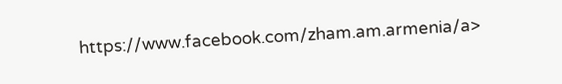https://www.facebook.com/zham.am.armenia/a>